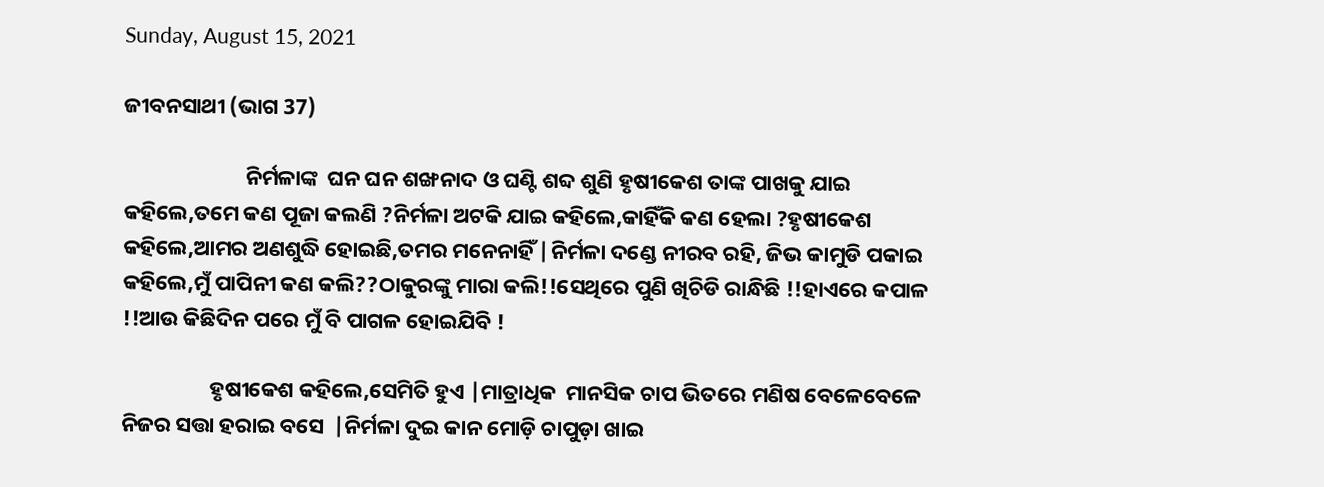Sunday, August 15, 2021

ଜୀବନସାଥୀ (ଭାଗ 37)

                         ନିର୍ମଳାଙ୍କ  ଘନ ଘନ ଶଙ୍ଖନାଦ ଓ ଘଣ୍ଟି ଶବ୍ଦ ଶୁଣି ହୃଷୀକେଶ ତାଙ୍କ ପାଖକୁ ଯାଇ କହିଲେ,ତମେ କଣ ପୂଜା କଲଣି ?ନିର୍ମଳା ଅଟକି ଯାଇ କହିଲେ,କାହିଁକି କଣ ହେଲା ?ହୃଷୀକେଶ କହିଲେ,ଆମର ଅଣଶୁଦ୍ଧି ହୋଇଛି,ତମର ମନେନାହିଁ |ନିର୍ମଳା ଦଣ୍ଡେ ନୀରବ ରହି, ଜିଭ କାମୁଡି ପକାଇ କହିଲେ,ମୁଁ ପାପିନୀ କଣ କଲି??ଠାକୁରଙ୍କୁ ମାରା କଲି!!ସେଥିରେ ପୁଣି ଖିଚିଡି ରାନ୍ଧିଛି !!ହାଏରେ କପାଳ !!ଆଉ କିଛିଦିନ ପରେ ମୁଁ ବି ପାଗଳ ହୋଇଯିବି !

                  ହୃଷୀକେଶ କହିଲେ,ସେମିତି ହୁଏ |ମାତ୍ରାଧିକ  ମାନସିକ ଚାପ ଭିତରେ ମଣିଷ ବେଳେବେଳେ ନିଜର ସତ୍ତା ହରାଇ ବସେ  |ନିର୍ମଳା ଦୁଇ କାନ ମୋଡ଼ି ଚାପୁଡ଼ା ଖାଇ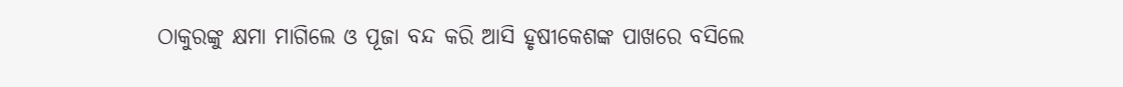ଠାକୁରଙ୍କୁ କ୍ଷମା ମାଗିଲେ ଓ ପୂଜା ବନ୍ଦ କରି ଆସି ହୃଷୀକେଶଙ୍କ ପାଖରେ ବସିଲେ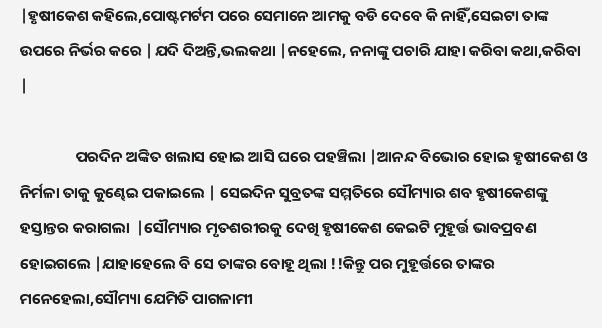|ହୃଷୀକେଶ କହିଲେ,ପୋଷ୍ଟମର୍ଟମ ପରେ ସେମାନେ ଆମକୁ ବଡି ଦେବେ କି ନାହିଁ,ସେଇଟା ତାଙ୍କ ଉପରେ ନିର୍ଭର କରେ |ଯଦି ଦିଅନ୍ତି,ଭଲକଥା |ନହେଲେ, ନନାଙ୍କୁ ପଚାରି ଯାହା କରିବା କଥା,କରିବା |

                ପରଦିନ ଅଙ୍କିତ ଖଲାସ ହୋଇ ଆସି ଘରେ ପହଞ୍ଚିଲା |ଆନନ୍ଦ ବିଭୋର ହୋଇ ହୃଷୀକେଶ ଓ ନିର୍ମଳା ତାକୁ କୁଣ୍ଢେଇ ପକାଇଲେ | ସେଇଦିନ ସୁବ୍ରତଙ୍କ ସମ୍ମତିରେ ସୌମ୍ୟାର ଶବ ହୃଷୀକେଶଙ୍କୁ ହସ୍ତାନ୍ତର କରାଗଲା  |ସୌମ୍ୟାର ମୃତଶରୀରକୁ ଦେଖି ହୃଷୀକେଶ କେଇଟି ମୁହୂର୍ତ୍ତ ଭାବପ୍ରବଣ ହୋଇଗଲେ |ଯାହାହେଲେ ବି ସେ ତାଙ୍କର ବୋହୂ ଥିଲା !!କିନ୍ତୁ ପର ମୁହୂର୍ତ୍ତରେ ତାଙ୍କର ମନେହେଲା,ସୌମ୍ୟା ଯେମିତି ପାଗଳାମୀ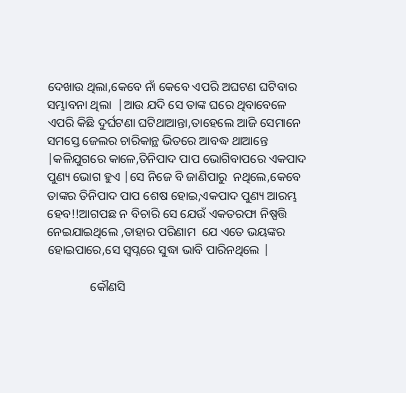ଦେଖାଉ ଥିଲା,କେବେ ନାଁ କେବେ ଏପରି ଅଘଟଣ ଘଟିବାର ସମ୍ଭାବନା ଥିଲା  |ଆଉ ଯଦି ସେ ତାଙ୍କ ଘରେ ଥିବାବେଳେ ଏପରି କିଛି ଦୁର୍ଘଟଣା ଘଟିଥାଆନ୍ତା,ତାହେଲେ ଆଜି ସେମାନେ ସମସ୍ତେ ଜେଲର ଚାରିକାନ୍ଥ ଭିତରେ ଆବଦ୍ଧ ଥାଆନ୍ତେ |କଳିଯୁଗରେ କାଳେ,ତିନିପାଦ ପାପ ଭୋଗିବାପରେ ଏକପାଦ ପୁଣ୍ୟ ଭୋଗ ହୁଏ |ସେ ନିଜେ ବି ଜାଣିପାରୁ  ନଥିଲେ,କେବେ ତାଙ୍କର ତିନିପାଦ ପାପ ଶେଷ ହୋଇ,ଏକପାଦ ପୁଣ୍ୟ ଆରମ୍ଭ ହେବ!!ଆଗପଛ ନ ବିଚାରି ସେ ଯେଉଁ ଏକତରଫା ନିଷ୍ପତ୍ତି ନେଇଯାଇଥିଲେ ,ତାହାର ପରିଣାମ  ଯେ ଏତେ ଭୟଙ୍କର ହୋଇପାରେ,ସେ ସ୍ୱପ୍ନରେ ସୁଦ୍ଧା ଭାବି ପାରିନଥିଲେ |

              କୌଣସି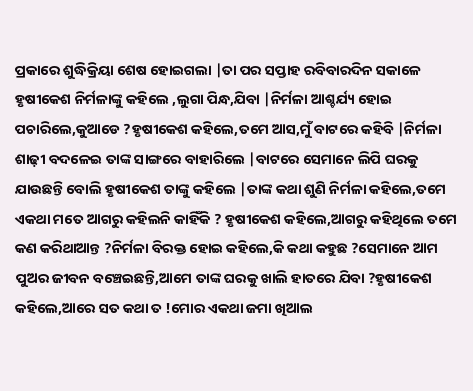ପ୍ରକାରେ ଶୁଦ୍ଧିକ୍ରିୟା ଶେଷ ହୋଇଗଲା |ତା ପର ସପ୍ତାହ ରବିବାରଦିନ ସକାଳେ ହୃଷୀକେଶ ନିର୍ମଳାଙ୍କୁ କହିଲେ ,ଲୁଗା ପିନ୍ଧ,ଯିବା |ନିର୍ମଳା ଆଶ୍ଚର୍ଯ୍ୟ ହୋଇ ପଚାରିଲେ,କୁଆଡେ ?ହୃଷୀକେଶ କହିଲେ,ତମେ ଆସ,ମୁଁ ବାଟରେ କହିବି |ନିର୍ମଳା ଶାଢ଼ୀ ବଦଳେଇ ତାଙ୍କ ସାଙ୍ଗରେ ବାହାରିଲେ |ବାଟରେ ସେମାନେ ଲିପି ଘରକୁ ଯାଉଛନ୍ତି ବୋଲି ହୃଷୀକେଶ ତାଙ୍କୁ କହିଲେ |ତାଙ୍କ କଥା ଶୁଣି ନିର୍ମଳା କହିଲେ,ତମେ ଏକଥା ମତେ ଆଗରୁ କହିଲନି କାହିଁକି ? ହୃଷୀକେଶ କହିଲେ,ଆଗରୁ କହିଥିଲେ ତମେ କଣ କରିଥାଆନ୍ତ ?ନିର୍ମଳା ବିରକ୍ତ ହୋଇ କହିଲେ,କି କଥା କହୁଛ ?ସେମାନେ ଆମ ପୁଅର ଜୀବନ ବଞ୍ଚେଇଛନ୍ତି,ଆମେ ତାଙ୍କ ଘରକୁ ଖାଲି ହାତରେ ଯିବା ?ହୃଷୀକେଶ କହିଲେ,ଆରେ ସତ କଥା ତ !ମୋର ଏକଥା ଜମା ଖିଆଲ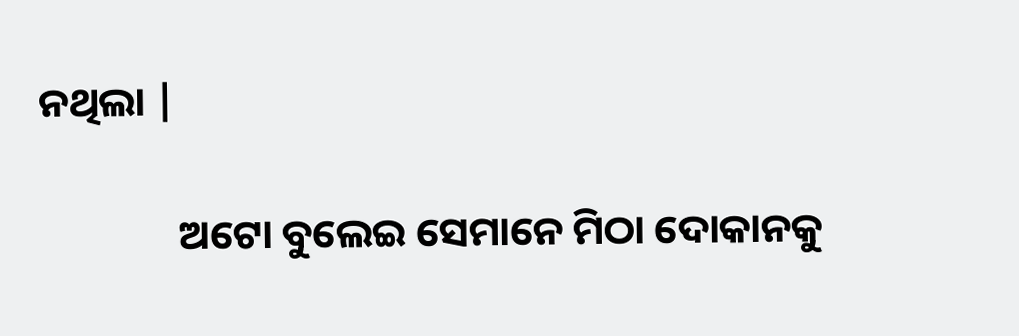ନଥିଲା |

               ଅଟୋ ବୁଲେଇ ସେମାନେ ମିଠା ଦୋକାନକୁ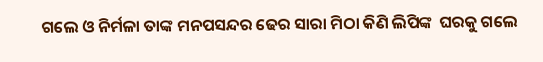ଗଲେ ଓ ନିର୍ମଳା ତାଙ୍କ ମନପସନ୍ଦର ଢେର ସାରା ମିଠା କିଣି ଲିପିଙ୍କ  ଘରକୁ ଗଲେ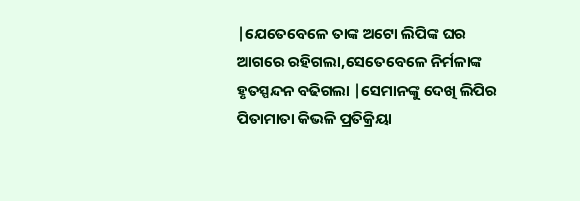|ଯେତେବେଳେ ତାଙ୍କ ଅଟୋ ଲିପିଙ୍କ ଘର ଆଗରେ ରହିଗଲା,ସେତେବେଳେ ନିର୍ମଳାଙ୍କ ହୃତସ୍ପନ୍ଦନ ବଢିଗଲା |ସେମାନଙ୍କୁ ଦେଖି ଲିପିର ପିତାମାତା କିଭଳି ପ୍ରତିକ୍ରିୟା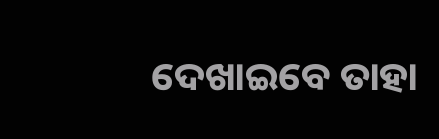ଦେଖାଇବେ ତାହା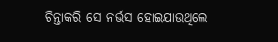ଚିନ୍ତାକରି ସେ ନର୍ଭସ ହୋଇଯାଉଥିଲେ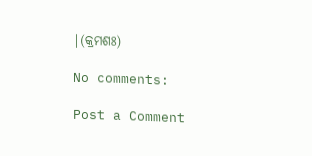|(କ୍ରମଶଃ)

No comments:

Post a Comment